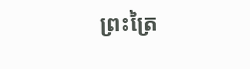ព្រះត្រៃ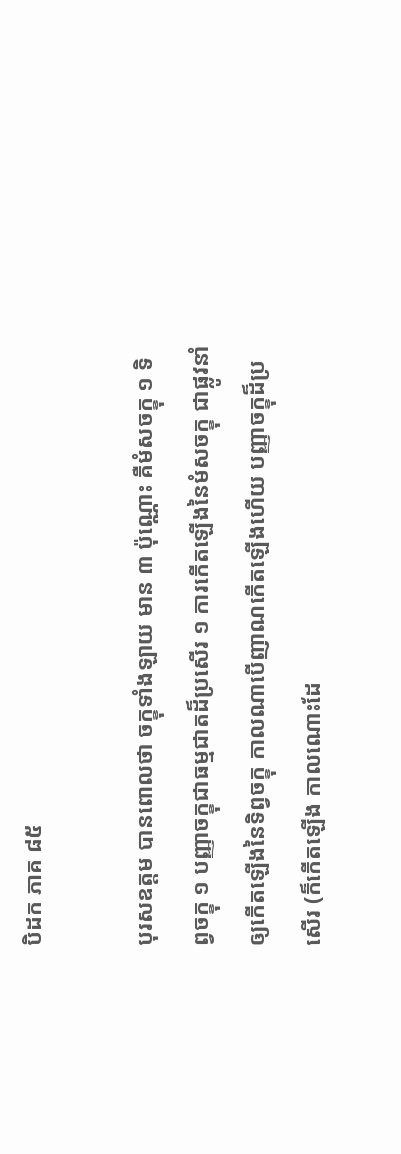បិដក ភាគ ៨៥

បុរសឧត្តម បានពោលថា ចក្ខុទាំងឡាយ មាន ៣ ប៉ុណ្ណោះ គឺមំសចក្ខុ ១ ទិព្វចក្ខុ ១ បញ្ញាចក្ខុជាធម្មជាតដ៏ប្រសើរ ១ ការកើតឡើងនៃមំសចក្ខុ ជាផ្លូវនាំឲ្យកើតឡើងនៃទិព្វចក្ខុ កាលណាបើញាណកើតឡើងហើយ បញ្ញាចក្ខុដ៏ប្រសើរ (ក៏កើតឡើង កាលណោះដែ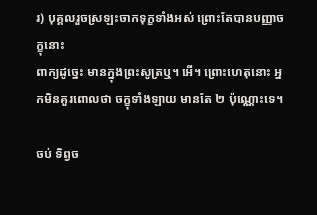រ) បុគ្គលរួចស្រឡះចាកទុក្ខទាំងអស់ ព្រោះតែបានបញ្ញាចក្ខុនោះ
ពាក្យដូច្នេះ មានក្នុងព្រះសូត្រឬ។ អើ។ ព្រោះហេតុនោះ អ្នកមិនគួរពោលថា ចក្ខុទាំងឡាយ មានតែ ២ ប៉ុណ្ណោះទេ។

ចប់ ទិព្វច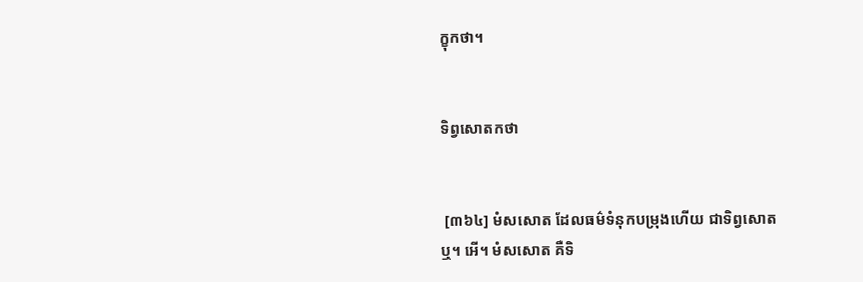ក្ខុកថា។


ទិព្វសោតកថា


 [៣៦៤] មំសសោត ដែលធម៌ទំនុកបម្រុងហើយ ជាទិព្វសោតឬ។ អើ។ មំសសោត គឺទិ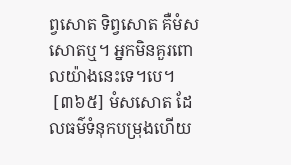ព្វសោត ទិព្វសោត គឺមំសសោតឬ។ អ្នកមិនគួរពោលយ៉ាងនេះទេ។បេ។
 [៣៦៥] មំសសោត ដែលធម៌ទំនុកបម្រុងហើយ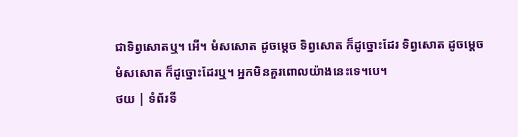ជាទិព្វសោតឬ។ អើ។ មំសសោត ដូចម្តេច ទិព្វសោត ក៏ដូច្នោះដែរ ទិព្វសោត ដូចម្តេច មំសសោត ក៏ដូច្នោះដែរឬ។ អ្នកមិនគួរពោលយ៉ាងនេះទេ។បេ។
ថយ | ទំព័រទី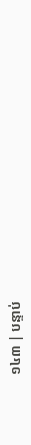១៤៣ | បន្ទាប់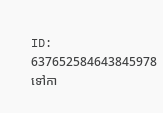ID: 637652584643845978
ទៅកា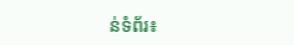ន់ទំព័រ៖